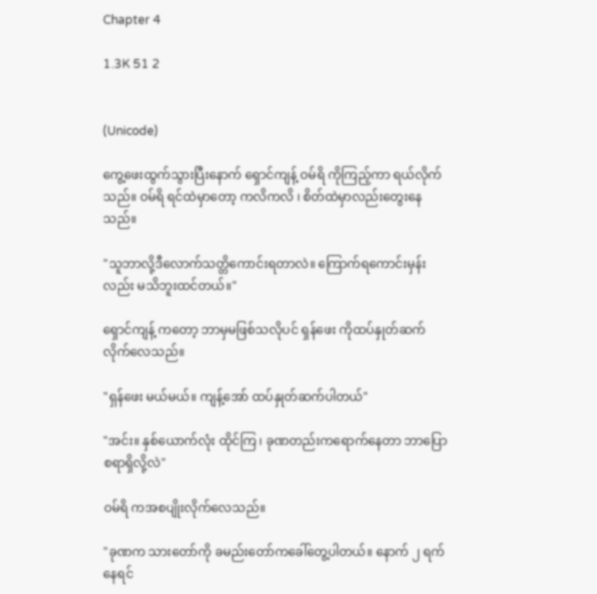Chapter 4

1.3K 51 2


(Unicode)

ကွေ့ဖေးထွက်သွားပြီးနောက် ရှောင်ကျန့် ဝမ်ရိ ကိုကြည့်ကာ ရယ်လိုက်သည်။ ဝမ်ရိ ရင်ထဲမှာတော့ ကလိကလိ ၊ စိတ်ထဲမှာလည်းတွေးနေသည်။

"သူဘာလို့ဒီလောက်သတ္တိကောင်းရတာလဲ။ ကြောက်ရကောင်းမှန်းလည်း မသိဘူးထင်တယ်။"

ရှောင်ကျန့် ကတော့ ဘာမှမဖြစ်သလိုပင် ရှန်ဖေး ကိုထပ်နှုတ်ဆက်လိုက်လေသည်။

"ရှန်ဖေး မယ်မယ်။ ကျန့်အော် ထပ်နှုတ်ဆက်ပါတယ်"

"အင်း။ နှစ်ယောက်လုံး ထိုင်ကြ ၊ ခုဏတည်းကရောက်နေတာ ဘာပြောစရာရှိလို့လဲ"

ဝမ်ရိ ကအစပျိုးလိုက်လေသည်။

"ခုဏက သားတော်ကို ခမည်းတော်ကခေါ်တွေ့ပါတယ်။ နောက် ၂ ရက်နေရင်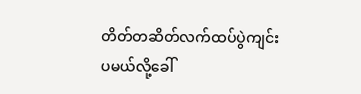တိတ်တဆိတ်လက်ထပ်ပွဲကျင်းပမယ်လို့ခေါ်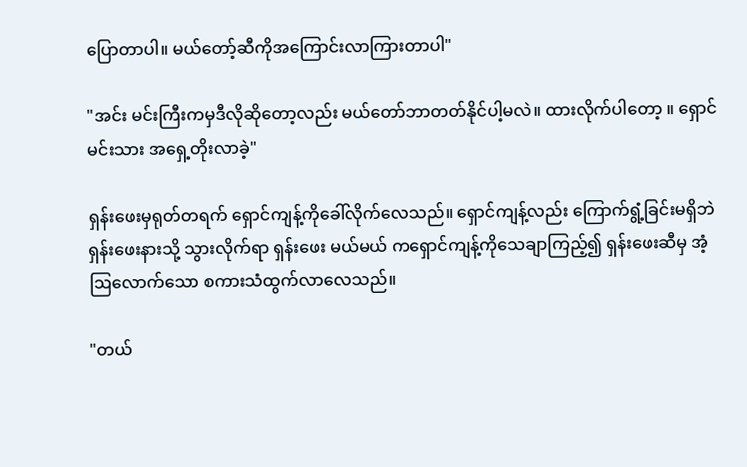ပြောတာပါ။ မယ်တော့်ဆီကိုအကြောင်းလာကြားတာပါ"

"အင်း မင်းကြီးကမှဒီလိုဆိုတော့လည်း မယ်တော်ဘာတတ်နိုင်ပါ့မလဲ။ ထားလိုက်ပါတော့ ။ ရှောင် မင်းသား အရှေ့တိုးလာခဲ့"

ရှန်းဖေးမှရုတ်တရက် ရှောင်ကျန့်ကိုခေါ်လိုက်လေသည်။ ရှောင်ကျန့်လည်း ကြောက်ရွံ့ခြင်းမရှိဘဲ ရှန်းဖေးနားသို့ သွားလိုက်ရာ ရှန်းဖေး မယ်မယ် ကရှောင်ကျန့်ကိုသေချာကြည့်၍ ရှန်းဖေးဆီမှ အံ့ဩလောက်သော စကားသံထွက်လာလေသည်။

"တယ်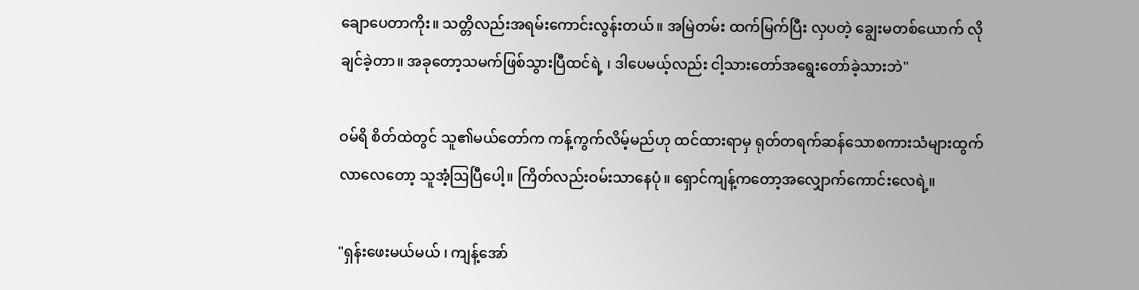ချောပေတာကိုး။ သတ္တိလည်းအရမ်းကောင်းလွန်းတယ်။ အမြဲတမ်း ထက်မြက်ပြီး လှပတဲ့ ချွေးမတစ်ယောက် လိုချင်ခဲ့တာ။ အခုတော့သမက်ဖြစ်သွားပြီထင်ရဲ့ ၊ ဒါပေမယ့်လည်း ငါ့သားတော်အရွေးတော်ခဲ့သားဘဲ"

ဝမ်ရိ စိတ်ထဲတွင် သူ၏မယ်တော်က ကန့်ကွက်လိမ့်မည်ဟု ထင်ထားရာမှ ရုတ်တရက်ဆန်သောစကားသံများထွက်လာလေတော့ သူအံ့ဩပြီပေါ့။ ကြိတ်လည်းဝမ်းသာနေပုံ။ ရှောင်ကျန့်ကတော့အလျှောက်ကောင်းလေရဲ့။

"ရှန်းဖေးမယ်မယ် ၊ ကျန့်အော်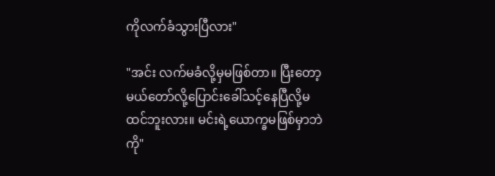ကိုလက်ခံသွားပြီလား"

"အင်း လက်မခံလို့မှမဖြစ်တာ။ ပြီးတော့ မယ်တော်လို့ပြောင်းခေါ်သင့်နေပြီလို့မထင်ဘူးလား။ မင်းရဲ့ယောက္ခမဖြစ်မှာဘဲကို"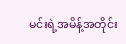မင်းရဲ့အမိန့်အတိုင်း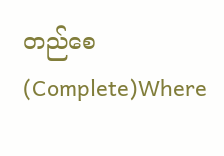တည်စေ (Complete)Where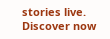stories live. Discover now